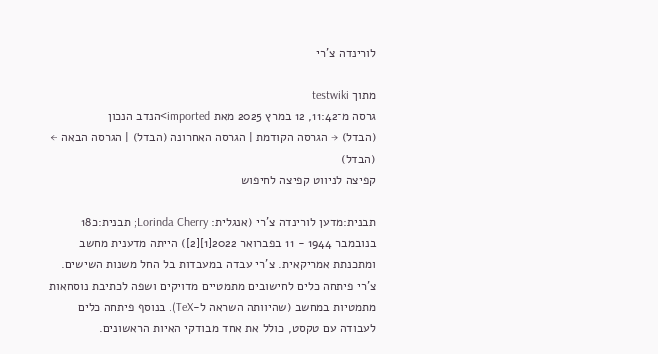לורינדה צ'רי

מתוך testwiki
גרסה מ־11:42, 12 במרץ 2025 מאת imported>הנדב הנכון
(הבדל) → הגרסה הקודמת | הגרסה האחרונה (הבדל) | הגרסה הבאה ← (הבדל)
קפיצה לניווט קפיצה לחיפוש

תבנית:מדען לורינדה צ'רי (אנגלית: Lorinda Cherry; תבנית:כ18 בנובמבר 1944 - 11 בפברואר 2022[1][2]) הייתה מדענית מחשב ומתכנתת אמריקאית. צ'רי עבדה במעבדות בל החל משנות השישים. צ'רי פיתחה כלים לחישובים מתמטיים מדויקים ושפה לכתיבת נוסחאות מתמטיות במחשב (שהיוותה השראה ל-TeX). בנוסף פיתחה כלים לעבודה עם טקסט, כולל את אחד מבודקי האיות הראשונים.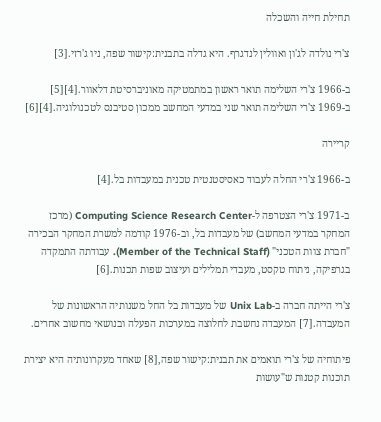תחילת חייה והשכלה

צ'רי נולדה לג'ון ואוולין לנדגרף. היא גדלה בתבנית:קישור שפה, ניו ג'רזי.[3]

ב-1966 צ'רי השלימה תואר ראשון במתמטיקה מאוניברסיטת דלאוור.[4][5] ב-1969 צ'רי השלימה תואר שני במדעי המחשב ממכון סטיבנס לטכנולוגיה.[4][6]

קריירה

ב-1966 צ'רי החלה לעבוד כאסיסטנטית טכנית במעבדות בל.[4]

ב-1971 צ'רי הצטרפה ל-Computing Science Research Center (מרכז המחקר במדעי המחשב) של מעבדות בל, וב-1976 קודמה למשרת המחקר הבכירה "חברת צוות הטכני" (Member of the Technical Staff). עבודתה התמקדה בגרפיקה, ניתוח טקסט, מעבדי תמלילים ועיצוב שפות תכנות.[6]

צ'רי הייתה חברה ב-Unix Lab של מעבדות בל החל משנותיה הראשונות של המעבדה.[7] המעבדה נחשבת לחלוצה במערכות הפעלה ובנושאי מחשוב אחרים.

פיתוחיה של צ'רי תואמים את תבנית:קישור שפה,[8] שאחד מעקרונותיה היא יצירת תוכנות קטנות ש"עושות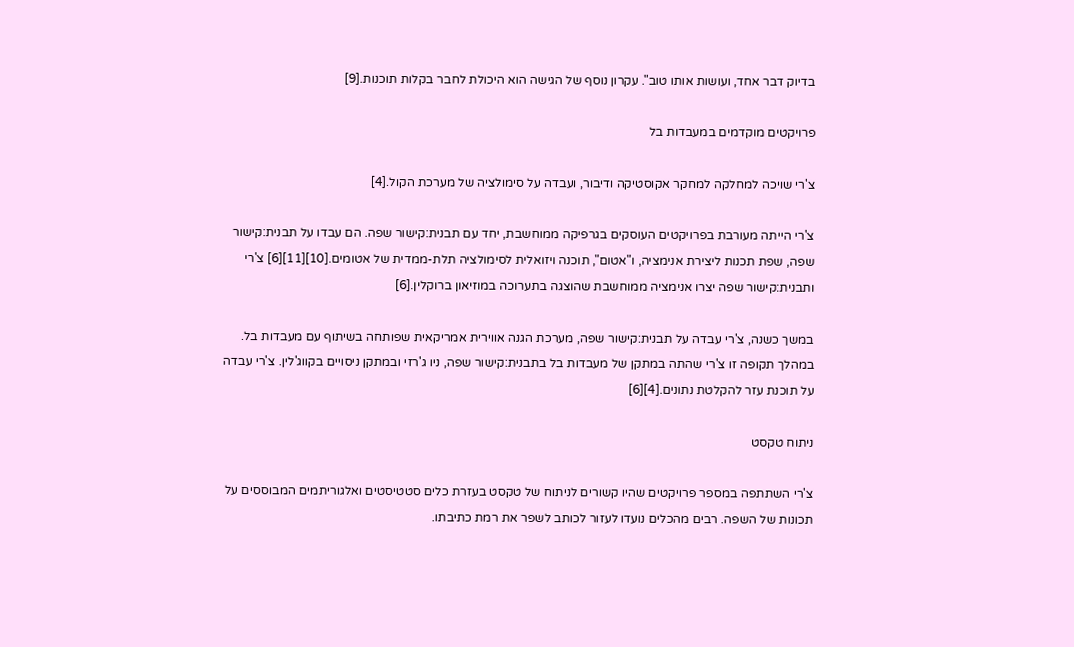בדיוק דבר אחד, ועושות אותו טוב". עקרון נוסף של הגישה הוא היכולת לחבר בקלות תוכנות.[9]

פרויקטים מוקדמים במעבדות בל

צ'רי שויכה למחלקה למחקר אקוסטיקה ודיבור, ועבדה על סימולציה של מערכת הקול.[4]

צ'רי הייתה מעורבת בפרויקטים העוסקים בגרפיקה ממוחשבת, יחד עם תבנית:קישור שפה. הם עבדו על תבנית:קישור שפה, שפת תכנות ליצירת אנימציה, ו"אטום", תוכנה ויזואלית לסימולציה תלת-ממדית של אטומים.[10][11][6] צ'רי ותבנית:קישור שפה יצרו אנימציה ממוחשבת שהוצגה בתערוכה במוזיאון ברוקלין.[6]

במשך כשנה, צ'רי עבדה על תבנית:קישור שפה, מערכת הגנה אווירית אמריקאית שפותחה בשיתוף עם מעבדות בל. במהלך תקופה זו צ'רי שהתה במתקן של מעבדות בל בתבנית:קישור שפה, ניו ג'רזי ובמתקן ניסויים בקווג'לין. צ'רי עבדה על תוכנת עזר להקלטת נתונים.[4][6]

ניתוח טקסט

צ'רי השתתפה במספר פרויקטים שהיו קשורים לניתוח של טקסט בעזרת כלים סטטיסטים ואלגוריתמים המבוססים על תכונות של השפה. רבים מהכלים נועדו לעזור לכותב לשפר את רמת כתיבתו.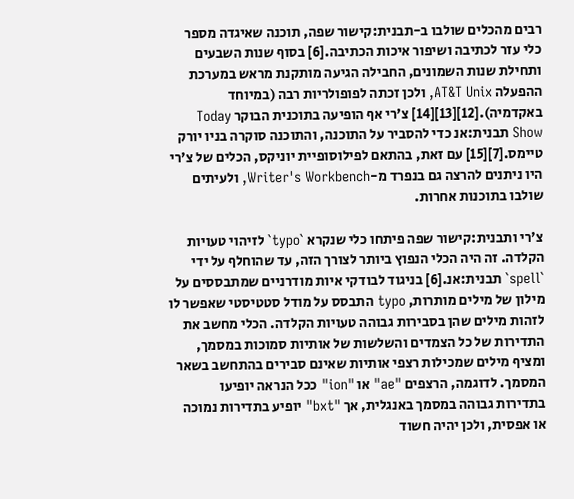רבים מהכלים שולבו ב-תבנית:קישור שפה, תוכנה שאיגדה מספר כלי עזר לכתיבה ושיפור איכות הכתיבה.[6] בסוף שנות השבעים ותחילת שנות השמונים, החבילה הגיעה מותקנת מראש במערכת ההפעלה AT&T Unix, ולכן זכתה לפופולריות רבה (במיוחד באקדמיה).[12][13][14] צ'רי אף הופיעה בתוכנית הבוקר Today Show תבנית:אנ כדי להסביר על התוכנה, והתוכנה סוקרה בניו יורק טיימס.[7][15] עם זאת, בהתאם לפילוסופיית יוניקס, הכלים של צ'רי היו ניתנים להרצה גם בנפרד מ-Writer's Workbench, ולעיתים שולבו בתוכנות אחרות.

צ'רי ותבנית:קישור שפה פיתחו כלי שנקרא `typo` לזיהוי טעויות הקלדה. זה היה הכלי הנפוץ ביותר לצורך הזה, עד שהוחלף על ידי `spell` תבנית:אנ.[6] בניגוד לבודקי איות מודרניים שמתבססים על מילון של מילים מותרות, typo התבסס על מודל סטטיסטי שאפשר לו לזהות מילים שהן בסבירות גבוהה טעויות הקלדה. הכלי מחשב את התדירות של כל הצמדים והשלשות של אותיות סמוכות במסמך, ומציף מילים שמכילות רצפי אותיות שאינם סבירים בהתחשב בשאר המסמך. לדוגמה, הרצפים "ae" או "ion" ככל הנראה יופיעו בתדירות גבוהה במסמך באנגלית, אך "bxt" יופיע בתדירות נמוכה או אפסית, ולכן יהיה חשוד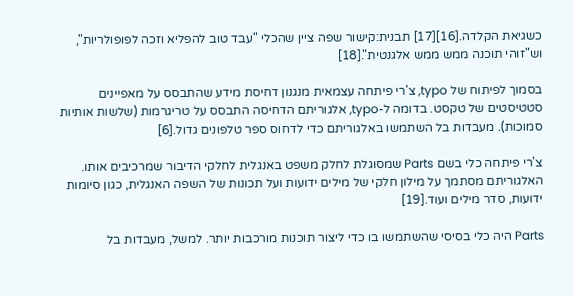כשגיאת הקלדה.[16][17] תבנית:קישור שפה ציין שהכלי "עבד טוב להפליא וזכה לפופולריות", וש"זוהי תוכנה ממש ממש אלגנטית".[18]

בסמוך לפיתוח של typo, צ'רי פיתחה עצמאית מנגנון דחיסת מידע שהתבסס על מאפיינים סטטיסטים של טקסט. בדומה ל-typo, אלגוריתם הדחיסה התבסס על טריגרמות (שלשות אותיות סמוכות). מעבדות בל השתמשו באלגוריתם כדי לדחוס ספר טלפונים גדול.[6]

צ'רי פיתחה כלי בשם Parts שמסוגלת לחלק משפט באנגלית לחלקי הדיבור שמרכיבים אותו. האלגוריתם מסתמך על מילון חלקי של מילים ידועות ועל תכונות של השפה האנגלית, כגון סיומות ידועות, סדר מילים ועוד.[19]

Parts היה כלי בסיסי שהשתמשו בו כדי ליצור תוכנות מורכבות יותר. למשל, מעבדות בל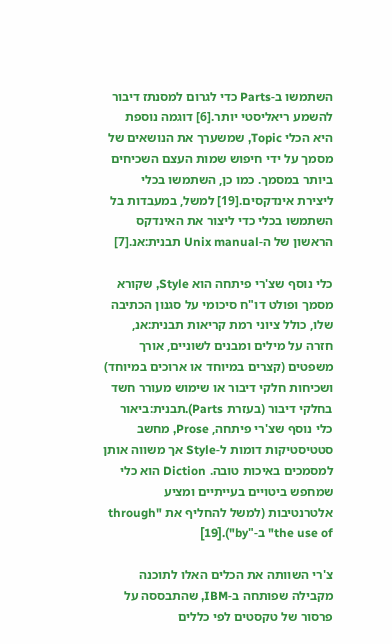השתמשו ב-Parts כדי לגרום למסנתז דיבור להשמע ריאליסטי יותר.[6] דוגמה נוספת היא הכלי Topic, שמשערך את הנושאים של מסמך על ידי חיפוש שמות העצם השכיחים ביותר במסמך. כמו כן, השתמשו בכלי ליצירת אינדקסים.[19] למשל, במעבדות בל השתמשו בכלי כדי ליצור את האינדקס הראשון של ה-Unix manual תבנית:אנ.[7]

כלי נוסף שצ'רי פיתחה הוא Style, שקורא מסמך ופולט דו"ח סיכומי על סגנון הכתיבה שלו, כולל ציוני רמת קריאות תבנית:אנ, חזרה על מילים ומבנים לשוניים, אורך משפטים (קצרים במיוחד או ארוכים במיוחד) ושכיחות חלקי דיבור או שימוש מעורר חשד בחלקי דיבור (בעזרת Parts).תבנית:ביאור כלי נוסף שצ'רי פיתחה, Prose, מחשב סטטיסטיקות דומות ל-Style אך משווה אותן למסמכים באיכות טובה. Diction הוא כלי שמחפש ביטויים בעייתיים ומציע אלטרנטיבות (למשל להחליף את "through the use of" ב-"by").[19]

צ'רי השוותה את הכלים האלו לתוכנה מקבילה שפותחה ב-IBM, שהתבססה על פרסור של טקסטים לפי כללים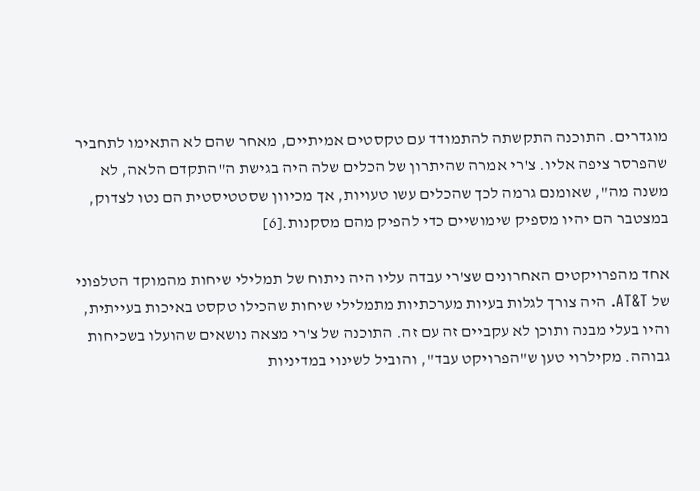מוגדרים. התוכנה התקשתה להתמודד עם טקסטים אמיתיים, מאחר שהם לא התאימו לתחביר שהפרסר ציפה אליו. צ'רי אמרה שהיתרון של הכלים שלה היה בגישת ה"התקדם הלאה, לא משנה מה", שאומנם גרמה לכך שהכלים עשו טעויות, אך מכיוון שסטטיסטית הם נטו לצדוק, במצטבר הם יהיו מספיק שימושיים כדי להפיק מהם מסקנות.[6]

אחד מהפרויקטים האחרונים שצ'רי עבדה עליו היה ניתוח של תמלילי שיחות מהמוקד הטלפוני של AT&T. היה צורך לגלות בעיות מערכתיות מתמלילי שיחות שהכילו טקסט באיכות בעייתית, והיו בעלי מבנה ותוכן לא עקביים זה עם זה. התוכנה של צ'רי מצאה נושאים שהועלו בשכיחות גבוהה. מקילרוי טען ש"הפרויקט עבד", והוביל לשינוי במדיניות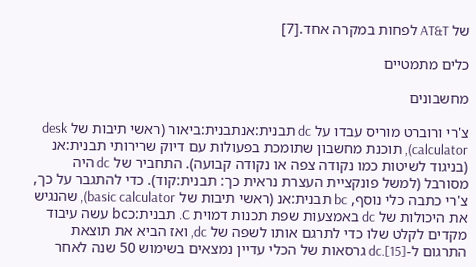של AT&T לפחות במקרה אחד.[7]

כלים מתמטיים

מחשבונים

צ'רי ורוברט מוריס עבדו על dc תבנית:אנתבנית:ביאור (ראשי תיבות של desk calculator), תוכנת מחשבון שתומכת בפעולות עם דיוק שרירותי תבנית:אנ (בניגוד לשיטות כמו נקודה צפה או נקודה קבועה). התחביר של dc היה מסורבל (למשל פונקציית העצרת נראית כך: תבנית:קוד). כדי להתגבר על כך, צ'רי כתבה כלי נוסף, bc תבנית:אנ (ראשי תיבות של basic calculator), שהנגיש את היכולות של dc באמצעות שפת תכנות דמוית C. תבנית:כbc עשה עיבוד מקדים לקלט שלו כדי לתרגם אותו לשפה של dc, ואז הביא את תוצאת התרגום ל-dc.[15] גרסאות של הכלי עדיין נמצאים בשימוש 50 שנה לאחר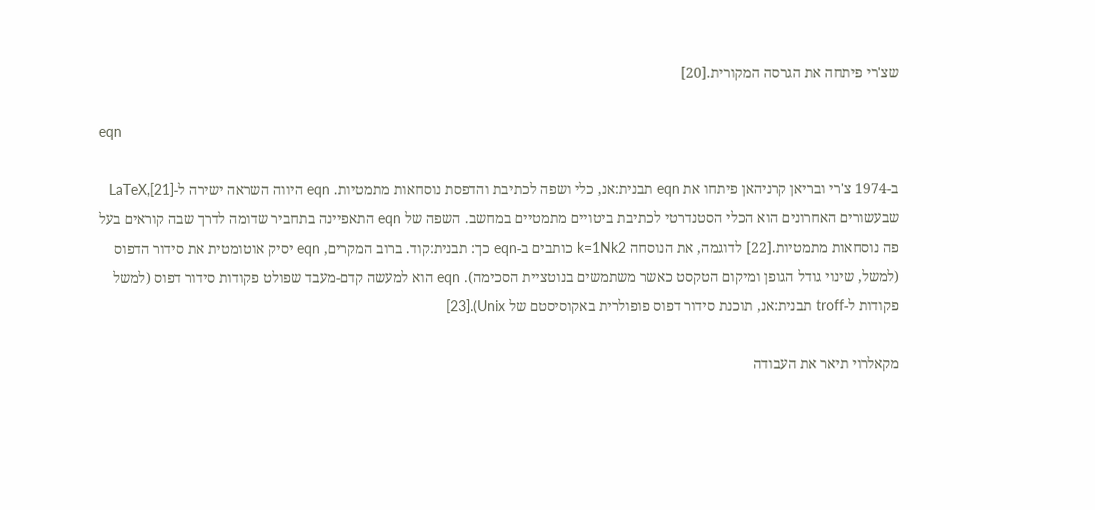שצ'רי פיתחה את הגרסה המקורית.[20]

eqn

ב-1974 צ'רי ובריאן קרניהאן פיתחו את eqn תבנית:אנ, כלי ושפה לכתיבת והדפסת נוסחאות מתמטיות. eqn היווה השראה ישירה ל-LaTeX,[21] שבעשורים האחרונים הוא הכלי הסטנדרטי לכתיבת ביטויים מתמטיים במחשב. השפה של eqn התאפיינה בתחביר שדומה לדרך שבה קוראים בעל פה נוסחאות מתמטיות.[22] לדוגמה, את הנוסחה k=1Nk2 כותבים ב-eqn כך: תבנית:קוד. ברוב המקרים, eqn יסיק אוטומטית את סידור הדפוס (למשל, שינוי גודל הגופן ומיקום הטקסט כאשר משתמשים בנוטציית הסכימה). eqn הוא למעשה קדם-מעבד שפולט פקודות סידור דפוס (למשל פקודות ל-troff תבנית:אנ, תוכנת סידור דפוס פופולרית באקוסיסטם של Unix).[23]

מקאלרוי תיאר את העבודה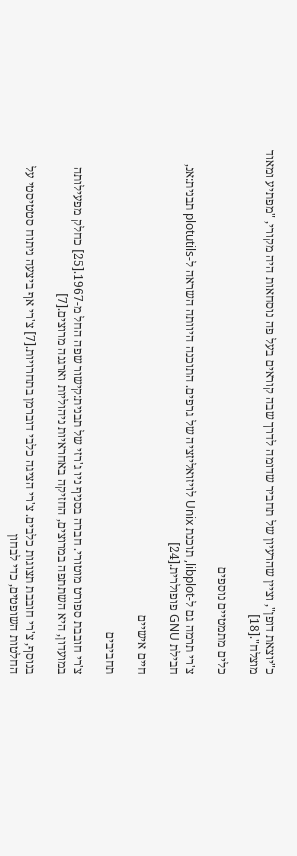כ"יוצאת דופן", וציין שהרעיון של תחביר שדומה לדרך שבה קוראים בעל פה נוסחאות היה מקורי, "מפתיע ומאוד מוצלח".[18]

כלים מתמטיים נוספים

צ'רי תרמה גם ל-libplot, תוכנת Unix לויזואליזציה של גרפים. התוכנה היוותה השראה ל-plotutils תבנית:אנ, חבילת GNU פופולרית.[24]

חיים אישיים

תחביבים

צ'רי חובבת ספורט מוטורי. חברה בסניף ניו ג'רזי של תבנית:קישור שפה החל מ-1967.[25] כחלק מפעילותה במועדון, היא השתתפה במרוצים, החזיקה באחראיות ניהוליות וארגנה מרוצים.[7]

בנוסף, צ'רי חובבת תצוגות כלבים. צ'רי הציגה כלבי דוברמן בתחרויות.[7] צ'רי אף ביצעה ניתוח סטטיסטי על החלטות השופטים, כדי לבחון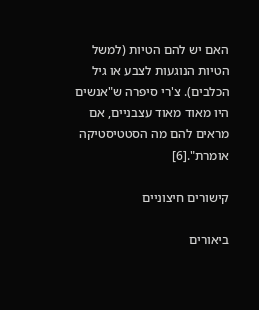האם יש להם הטיות (למשל הטיות הנוגעות לצבע או גיל הכלבים). צ'רי סיפרה ש"אנשים היו מאוד מאוד עצבניים, אם מראים להם מה הסטטיסטיקה אומרת".[6]

קישורים חיצוניים

ביאורים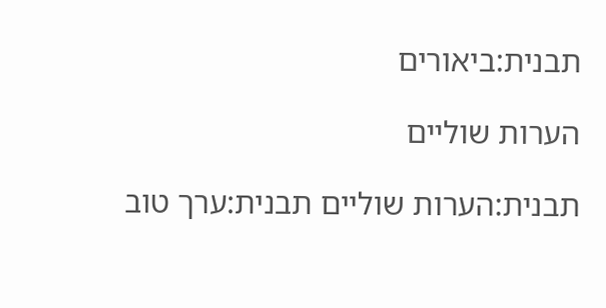תבנית:ביאורים

הערות שוליים

תבנית:הערות שוליים תבנית:ערך טוב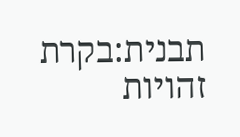תבנית:בקרת זהויות